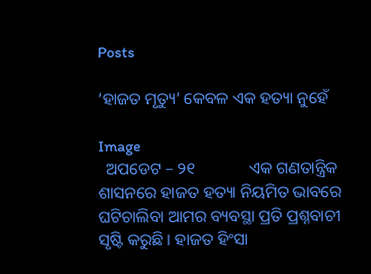Posts

‘ହାଜତ ମୃତ୍ୟୁ’ କେବଳ ଏକ ହତ୍ୟା ନୁହେଁ

Image
  ଅପଡେଟ – ୨୧             ଏକ ଗଣତାନ୍ତ୍ରିକ ଶାସନରେ ହାଜତ ହତ୍ୟା ନିୟମିତ ଭାବରେ ଘଟିଚାଲିବା ଆମର ବ୍ୟବସ୍ଥା ପ୍ରତି ପ୍ରଶ୍ନବାଚୀ ସୃଷ୍ଟି କରୁଛି । ହାଜତ ହିଂସା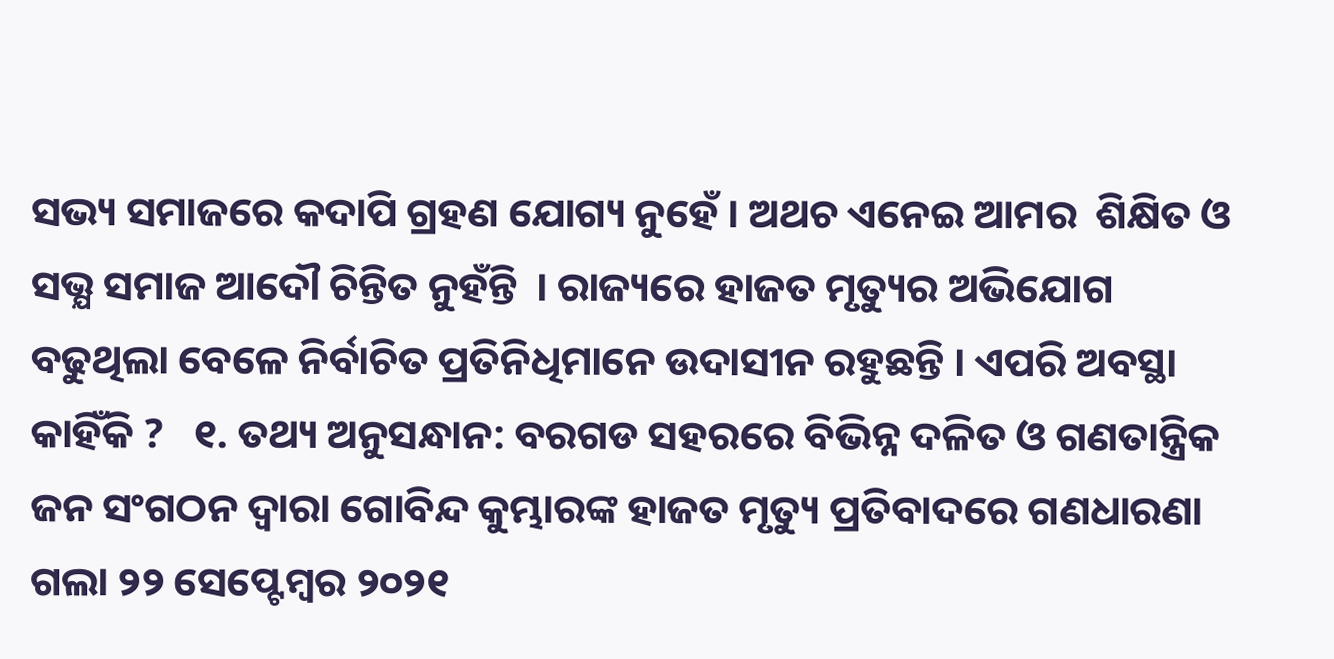ସଭ୍ୟ ସମାଜରେ କଦାପି ଗ୍ରହଣ ଯୋଗ୍ୟ ନୁହେଁ । ଅଥଚ ଏନେଇ ଆମର  ଶିକ୍ଷିତ ଓ ସଭ୍ଯ ସମାଜ ଆଦୌ ଚିନ୍ତିତ ନୁହଁନ୍ତି  । ରାଜ୍ୟରେ ହାଜତ ମୃତ୍ୟୁର ଅଭିଯୋଗ ବଢୁଥିଲା ବେଳେ ନିର୍ବାଚିତ ପ୍ରତିନିଧିମାନେ ଉଦାସୀନ ରହୁଛନ୍ତି । ଏପରି ଅବସ୍ଥା କାହିଁକି ?   ୧. ତଥ୍ୟ ଅନୁସନ୍ଧାନ: ବରଗଡ ସହରରେ ବିଭିନ୍ନ ଦଳିତ ଓ ଗଣତାନ୍ତ୍ରିକ ଜନ ସଂଗଠନ ଦ୍ଵାରା ଗୋବିନ୍ଦ କୁମ୍ଭାରଙ୍କ ହାଜତ ମୃତ୍ୟୁ ପ୍ରତିବାଦରେ ଗଣଧାରଣା ଗଲା ୨୨ ସେପ୍ଟେମ୍ବର ୨୦୨୧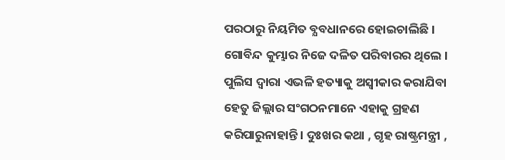ପରଠାରୁ ନିୟମିତ ବ୍ଯବଧାନରେ ହୋଇଚାଲିଛି । ଗୋବିନ୍ଦ କୁମ୍ଭାର ନିଜେ ଦଳିତ ପରିବାରର ଥିଲେ । ପୁଲିସ ଦ୍ଵାରା ଏଭଳି ହତ୍ୟାକୁ ଅସ୍ଵୀକାର କରାଯିବା ହେତୁ ଜିଲ୍ଲାର ସଂଗଠନମାନେ ଏହାକୁ ଗ୍ରହଣ କରିପାରୁନାହାନ୍ତି । ଦୁଃଖର କଥା , ଗୃହ ରାଷ୍ଟ୍ରମନ୍ତ୍ରୀ ,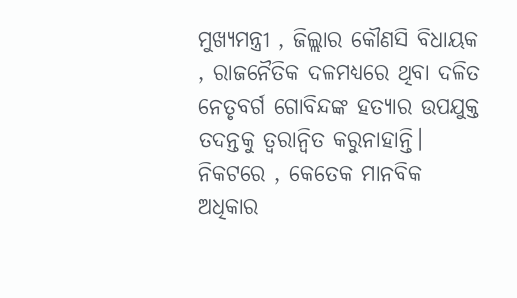ମୁଖ୍ୟମନ୍ତ୍ରୀ , ଜିଲ୍ଲାର କୌଣସି ବିଧାୟକ , ରାଜନୈତିକ ଦଳମଧ୍ୟରେ ଥିବା ଦଳିତ ନେତୃବର୍ଗ ଗୋବିନ୍ଦଙ୍କ ହତ୍ୟାର ଉପଯୁକ୍ତ ତଦନ୍ତକୁ ତ୍ୱରାନ୍ୱିତ କରୁନାହାନ୍ତି।  ନିକଟରେ , କେତେକ ମାନବିକ ଅଧିକାର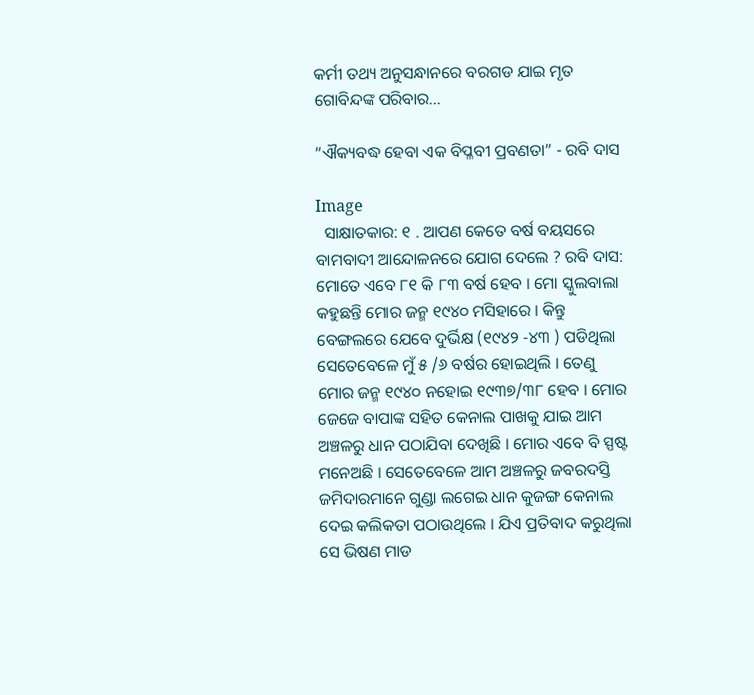କର୍ମୀ ତଥ୍ୟ ଅନୁସନ୍ଧାନରେ ବରଗଡ ଯାଇ ମୃତ ଗୋବିନ୍ଦଙ୍କ ପରିବାର...

“ଐକ୍ୟବଦ୍ଧ ହେବା ଏକ ବିପ୍ଳବୀ ପ୍ରବଣତା” - ରବି ଦାସ

Image
  ସାକ୍ଷାତକାର: ୧ . ଆପଣ କେତେ ବର୍ଷ ବୟସରେ ବାମବାଦୀ ଆନ୍ଦୋଳନରେ ଯୋଗ ଦେଲେ ? ରବି ଦାସ: ମୋତେ ଏବେ ୮୧ କି ୮୩ ବର୍ଷ ହେବ । ମୋ ସ୍କୁଲବାଲା କହୁଛନ୍ତି ମୋର ଜନ୍ମ ୧୯୪୦ ମସିହାରେ । କିନ୍ତୁ ବେଙ୍ଗଲରେ ଯେବେ ଦୁର୍ଭିକ୍ଷ (୧୯୪୨ -୪୩ ) ପଡିଥିଲା ସେତେବେଳେ ମୁଁ ୫ /୬ ବର୍ଷର ହୋଇଥିଲି । ତେଣୁ ମୋର ଜନ୍ମ ୧୯୪୦ ନହୋଇ ୧୯୩୭/୩୮ ହେବ । ମୋର ଜେଜେ ବାପାଙ୍କ ସହିତ କେନାଲ ପାଖକୁ ଯାଇ ଆମ ଅଞ୍ଚଳରୁ ଧାନ ପଠାଯିବା ଦେଖିଛି । ମୋର ଏବେ ବି ସ୍ପଷ୍ଟ ମନେଅଛି । ସେତେବେଳେ ଆମ ଅଞ୍ଚଳରୁ ଜବରଦସ୍ତି ଜମିଦାରମାନେ ଗୁଣ୍ଡା ଲଗେଇ ଧାନ କୁଜଙ୍ଗ କେନାଲ ଦେଇ କଲିକତା ପଠାଉଥିଲେ । ଯିଏ ପ୍ରତିବାଦ କରୁଥିଲା ସେ ଭିଷଣ ମାଡ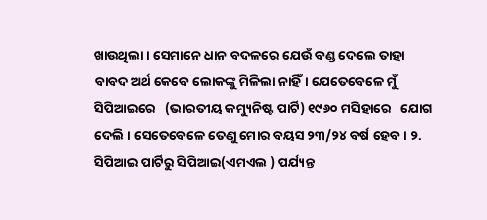ଖାଉଥିଲା । ସେମାନେ ଧାନ ବଦଳରେ ଯେଉଁ ବଣ୍ଡ ଦେଲେ ତାହା ବାବଦ ଅର୍ଥ କେବେ ଲୋକଙ୍କୁ ମିଳିଲା ନାହିଁ। ଯେତେବେଳେ ମୁଁ ସିପିଆଇରେ   (ଭାରତୀୟ କମ୍ୟୁନିଷ୍ଟ ପାର୍ଟି) ୧୯୬୦ ମସିହାରେ   ଯୋଗ ଦେଲି । ସେତେବେଳେ ତେଣୁ ମୋର ବୟସ ୨୩/୨୪ ବର୍ଷ ହେବ । ୨. ସିପିଆଇ ପାର୍ଟିରୁ ସିପିଆଇ(ଏମଏଲ ) ପର୍ଯ୍ୟନ୍ତ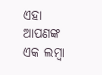ଏହା ଆପଣଙ୍କ ଏକ ଲମ୍ବା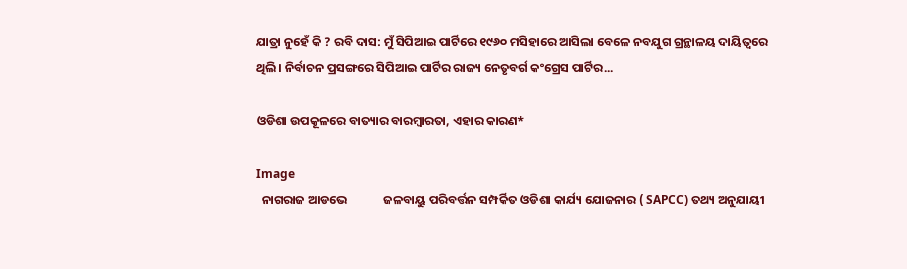ଯାତ୍ରା ନୁହେଁ କି ? ରବି ଦାସ: ମୁଁ ସିପିଆଇ ପାର୍ଟିରେ ୧୯୬୦ ମସିହାରେ ଆସିଲା ବେଳେ ନବଯୁଗ ଗ୍ରନ୍ଥାଳୟ ଦାୟିତ୍ଵରେ ଥିଲି। ନିର୍ବାଚନ ପ୍ରସଙ୍ଗରେ ସିପିଆଇ ପାର୍ଟିର ରାଜ୍ୟ ନେତୃବର୍ଗ କଂଗ୍ରେସ ପାର୍ଟିର...

ଓଡିଶା ଉପକୂଳରେ ବାତ୍ୟାର ବାରମ୍ବାରତା, ଏହାର କାରଣ*

Image
  ନାଗରାଜ ଆଡଭେ             ଜଳବାୟୁ ପରିବର୍ତ୍ତନ ସମ୍ପର୍କିତ ଓଡିଶା କାର୍ଯ୍ୟ ଯୋଜନାର ( SAPCC) ତଥ୍ୟ ଅନୁଯାୟୀ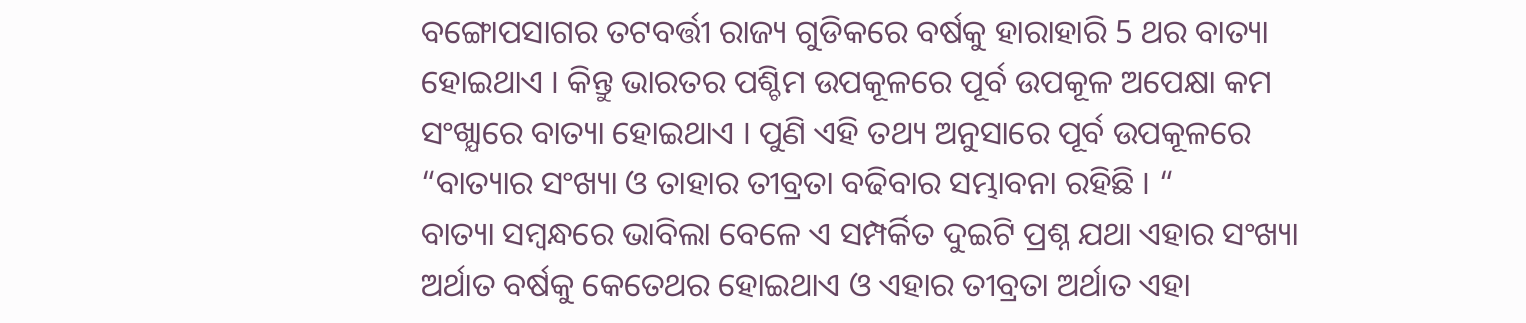ବଙ୍ଗୋପସାଗର ତଟବର୍ତ୍ତୀ ରାଜ୍ୟ ଗୁଡିକରେ ବର୍ଷକୁ ହାରାହାରି 5 ଥର ବାତ୍ୟା ହୋଇଥାଏ । କିନ୍ତୁ ଭାରତର ପଶ୍ଚିମ ଉପକୂଳରେ ପୂର୍ବ ଉପକୂଳ ଅପେକ୍ଷା କମ ସଂଖ୍ଯାରେ ବାତ୍ୟା ହୋଇଥାଏ । ପୁଣି ଏହି ତଥ୍ୟ ଅନୁସାରେ ପୂର୍ବ ଉପକୂଳରେ “ବାତ୍ୟାର ସଂଖ୍ୟା ଓ ତାହାର ତୀବ୍ରତା ବଢିବାର ସମ୍ଭାବନା ରହିଛି । “             ବାତ୍ୟା ସମ୍ବନ୍ଧରେ ଭାବିଲା ବେଳେ ଏ ସମ୍ପର୍କିତ ଦୁଇଟି ପ୍ରଶ୍ନ ଯଥା ଏହାର ସଂଖ୍ୟା ଅର୍ଥାତ ବର୍ଷକୁ କେତେଥର ହୋଇଥାଏ ଓ ଏହାର ତୀବ୍ରତା ଅର୍ଥାତ ଏହା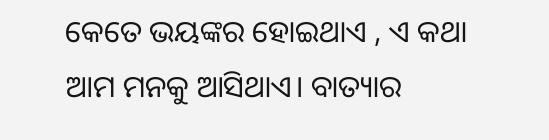କେତେ ଭୟଙ୍କର ହୋଇଥାଏ , ଏ କଥା ଆମ ମନକୁ ଆସିଥାଏ। ବାତ୍ୟାର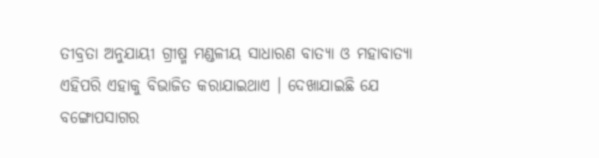ତୀବ୍ରତା ଅନୁଯାୟୀ ଗ୍ରୀଷ୍ମ ମଣ୍ଡଳୀୟ ସାଧାରଣ ବାତ୍ୟା ଓ ମହାବାତ୍ୟା ଏହିପରି ଏହାକୁ ବିଭାଜିତ କରାଯାଇଥାଏ । ଦେଖାଯାଇଛି ଯେ ବଙ୍ଗୋପସାଗର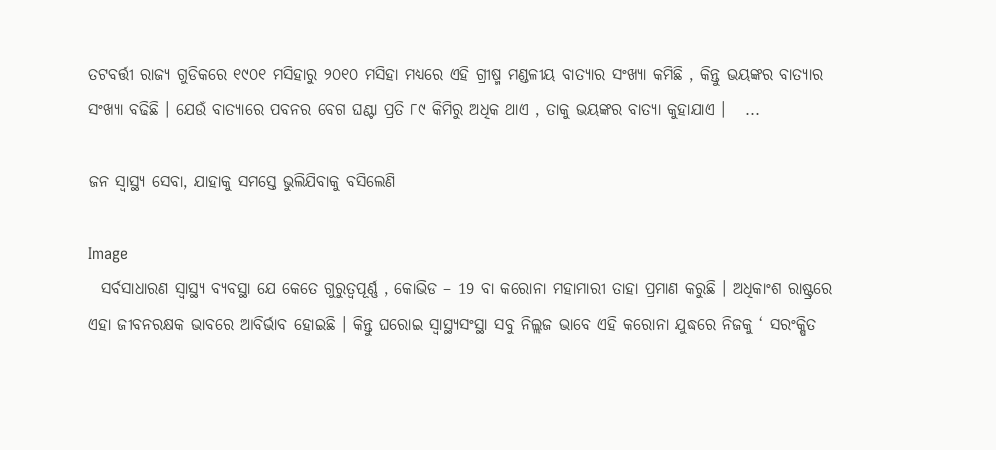ତଟବର୍ତ୍ତୀ ରାଜ୍ୟ ଗୁଡିକରେ ୧୯୦୧ ମସିହାରୁ ୨୦୧୦ ମସିହା ମଧ୍ୟରେ ଏହି ଗ୍ରୀଷ୍ମ ମଣ୍ଡଳୀୟ ବାତ୍ୟାର ସଂଖ୍ୟା କମିଛି , କିନ୍ତୁ ଭୟଙ୍କର ବାତ୍ୟାର ସଂଖ୍ୟା ବଢିଛି । ଯେଉଁ ବାତ୍ୟାରେ ପବନର ବେଗ ଘଣ୍ଟା ପ୍ରତି ୮୯ କିମିରୁ ଅଧିକ ଥାଏ , ତାକୁ ଭୟଙ୍କର ବାତ୍ୟା କୁହାଯାଏ ।   ...

ଜନ ସ୍ୱାସ୍ଥ୍ୟ ସେବା, ଯାହାକୁ ସମସ୍ତେ ଭୁଲିଯିବାକୁ ବସିଲେଣି

Image
  ସର୍ବସାଧାରଣ ସ୍ୱାସ୍ଥ୍ୟ ବ୍ୟବସ୍ଥା ଯେ କେତେ ଗୁରୁତ୍ଵପୂର୍ଣ୍ଣ , କୋଭିଡ – 19 ବା କରୋନା ମହାମାରୀ ତାହା ପ୍ରମାଣ କରୁଛି । ଅଧିକାଂଶ ରାଷ୍ଟ୍ରରେ ଏହା ଜୀବନରକ୍ଷକ ଭାବରେ ଆବିର୍ଭାବ ହୋଇଛି । କିନ୍ତୁ ଘରୋଇ ସ୍ୱାସ୍ଥ୍ୟସଂସ୍ଥା ସବୁ ନିଲ୍ଲଜ ଭାବେ ଏହି କରୋନା ଯୁଦ୍ଧରେ ନିଜକୁ ‘ ସରଂକ୍ଷିତ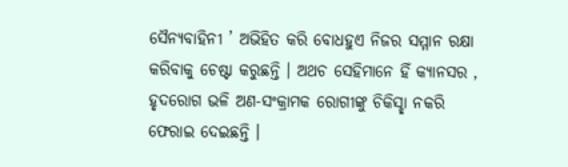ସୈନ୍ୟବାହିନୀ ’ ଅଭିହିତ କରି ବୋଧହୁଏ ନିଜର ସମ୍ମାନ ରକ୍ଷା କରିବାକୁ ଚେଷ୍ଟା କରୁଛନ୍ତି । ଅଥଚ ସେହିମାନେ ହିଁ କ୍ୟାନସର , ହୃଦରୋଗ ଭଳି ଅଣ-ସଂକ୍ରାମକ ରୋଗୀଙ୍କୁ ଚିକିସ୍ଛା ନକରି ଫେରାଇ ଦେଇଛନ୍ତି ।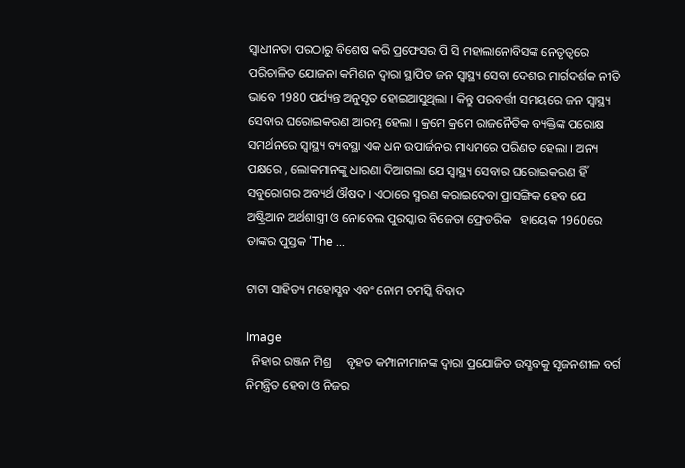ସ୍ଵାଧୀନତା ପରଠାରୁ ବିଶେଷ କରି ପ୍ରଫେସର ପି ସି ମହାଲାନୋବିସଙ୍କ ନେତୃତ୍ଵରେ ପରିଚାଳିତ ଯୋଜନା କମିଶନ ଦ୍ଵାରା ସ୍ଥାପିତ ଜନ ସ୍ୱାସ୍ଥ୍ୟ ସେବା ଦେଶର ମାର୍ଗଦର୍ଶକ ନୀତି ଭାବେ 1980 ପର୍ଯ୍ୟନ୍ତ ଅନୁସୃତ ହୋଇଆସୁଥିଲା । କିନ୍ତୁ ପରବର୍ତ୍ତୀ ସମୟରେ ଜନ ସ୍ୱାସ୍ଥ୍ୟ ସେବାର ଘରୋଇକରଣ ଆରମ୍ଭ ହେଲା । କ୍ରମେ କ୍ରମେ ରାଜନୈତିକ ବ୍ୟକ୍ତିଙ୍କ ପରୋକ୍ଷ ସମର୍ଥନରେ ସ୍ୱାସ୍ଥ୍ୟ ବ୍ୟବସ୍ଥା ଏକ ଧନ ଉପାର୍ଜନର ମାଧ୍ୟମରେ ପରିଣତ ହେଲା । ଅନ୍ୟ ପକ୍ଷରେ , ଲୋକମାନଙ୍କୁ ଧାରଣା ଦିଆଗଲା ଯେ ସ୍ୱାସ୍ଥ୍ୟ ସେବାର ଘରୋଇକରଣ ହିଁ ସବୁରୋଗର ଅବ୍ୟର୍ଥ ଔଷଦ । ଏଠାରେ ସ୍ମରଣ କରାଇଦେବା ପ୍ରାସଙ୍ଗିକ ହେବ ଯେ ଅଷ୍ଟ୍ରିଆନ ଅର୍ଥଶାସ୍ତ୍ରୀ ଓ ନୋବେଲ ପୁରସ୍କାର ବିଜେତା ଫ୍ରେଡରିକ   ହାୟେକ 1960ରେ ତାଙ୍କର ପୁସ୍ତକ ‘The ...

ଟାଟା ସାହିତ୍ୟ ମହୋସ୍ଛବ ଏବଂ ନୋମ ଚମସ୍କି ବିବାଦ

Image
  ନିହାର ରଞ୍ଜନ ମିଶ୍ର     ବୃହତ କମ୍ପାନୀମାନଙ୍କ ଦ୍ଵାରା ପ୍ରଯୋଜିତ ଉସ୍ଛବକୁ ସୃଜନଶୀଳ ବର୍ଗ ନିମନ୍ତ୍ରିତ ହେବା ଓ ନିଜର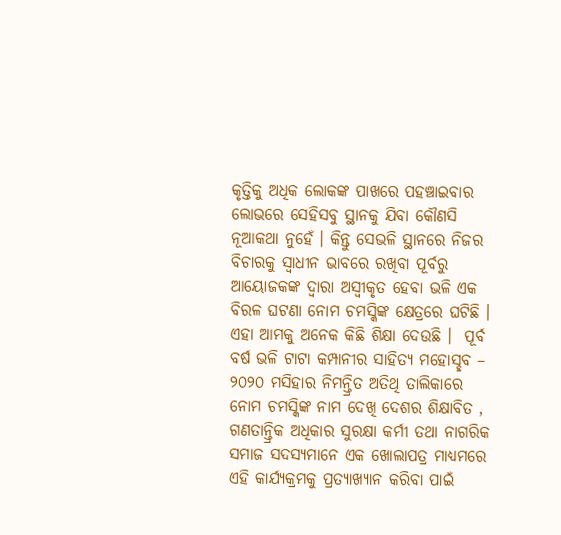କୃତ୍ତିକୁ ଅଧିକ ଲୋକଙ୍କ ପାଖରେ ପହଞ୍ଚାଇବାର ଲୋଭରେ ସେହିସବୁ ସ୍ଥାନକୁ ଯିବା କୌଣସି ନୂଆକଥା ନୁହେଁ । କିନ୍ତୁ ସେଭଳି ସ୍ଥାନରେ ନିଜର ବିଚାରକୁ ସ୍ଵାଧୀନ ଭାବରେ ରଖିବା ପୂର୍ବରୁ ଆୟୋଜକଙ୍କ ଦ୍ଵାରା ଅସ୍ଵୀକୃତ ହେବା ଭଳି ଏକ ବିରଳ ଘଟଣା ନୋମ ଚମସ୍କିଙ୍କ କ୍ଷେତ୍ରରେ ଘଟିଛି । ଏହା ଆମକୁ ଅନେକ କିଛି ଶିକ୍ଷା ଦେଉଛି ।  ପୂର୍ବ ବର୍ଷ ଭଳି ଟାଟା କମ୍ପାନୀର ସାହିତ୍ଯ ମହୋସ୍ଛବ – ୨୦୨୦ ମସିହାର ନିମନ୍ତ୍ରିତ ଅତିଥି ତାଲିକାରେ ନୋମ ଚମସ୍କିଙ୍କ ନାମ ଦେଖି ଦେଶର ଶିକ୍ଷାବିତ , ଗଣତାନ୍ତ୍ରିକ ଅଧିକାର ସୁରକ୍ଷା କର୍ମୀ ତଥା ନାଗରିକ ସମାଜ ସଦସ୍ୟମାନେ ଏକ ଖୋଲାପତ୍ର ମାଧ୍ୟମରେ ଏହି କାର୍ଯ୍ୟକ୍ରମକୁ ପ୍ରତ୍ୟାଖ୍ୟାନ କରିବା ପାଇଁ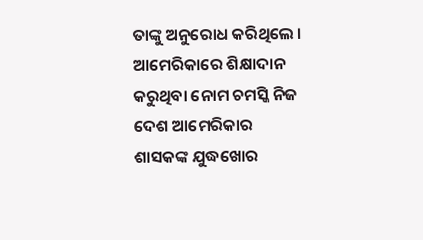ତାଙ୍କୁ ଅନୁରୋଧ କରିଥିଲେ । ଆମେରିକାରେ ଶିକ୍ଷାଦାନ କରୁଥିବା ନୋମ ଚମସ୍କି ନିଜ ଦେଶ ଆମେରିକାର ଶାସକଙ୍କ ଯୁଦ୍ଧଖୋର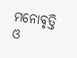ମନୋବୃତ୍ତି ଓ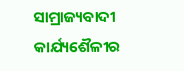ସାମ୍ରାଜ୍ୟବାଦୀ କାର୍ଯ୍ୟଶୈଳୀର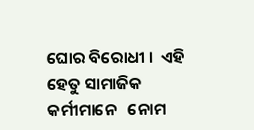ଘୋର ବିରୋଧୀ ।  ଏହି ହେତୁ ସାମାଜିକ କର୍ମୀମାନେ   ନୋମ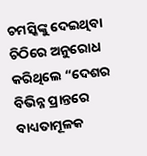ଚମସ୍କିଙ୍କୁ ଦେଇଥିବା ଚିଠିରେ ଅନୁରୋଧ   କରିଥିଲେ “ଦେଶର ବିଭିନ୍ନ ପ୍ରାନ୍ତରେ ବାଧ୍ୟତାମୂଳକ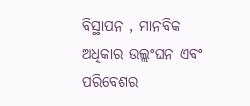ବିସ୍ଥାପନ , ମାନବିକ ଅଧିକାର ଉଲ୍ଲଂଘନ ଏବଂ ପରିବେଶର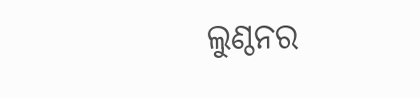ଲୁଣ୍ଠନର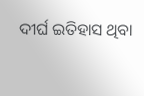ଦୀର୍ଘ ଇତିହାସ ଥିବା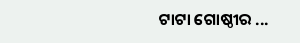ଟାଟା ଗୋଷ୍ଠୀର ...